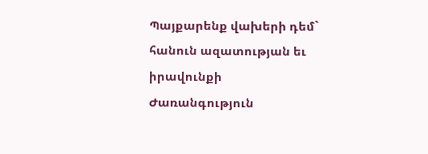Պայքարենք վախերի դեմ` հանուն ազատության եւ իրավունքի
Ժառանգություն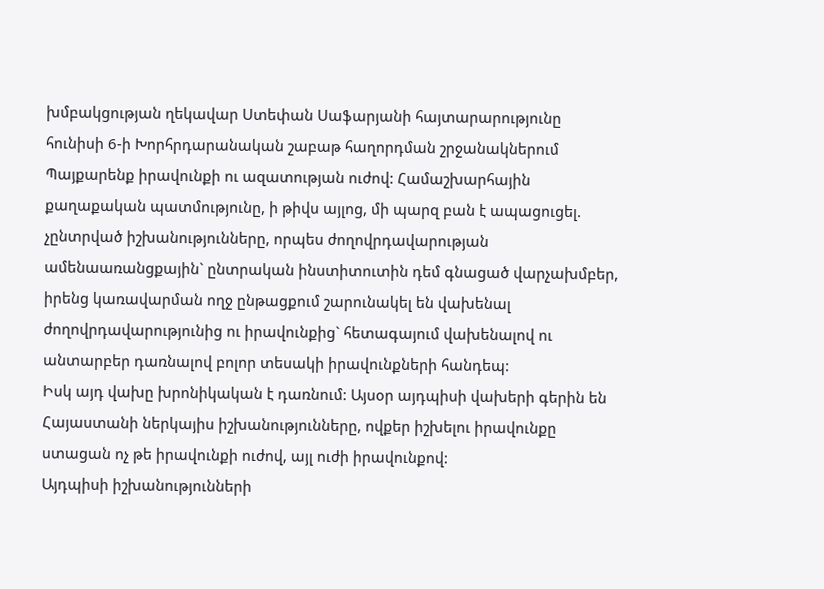խմբակցության ղեկավար Ստեփան Սաֆարյանի հայտարարությունը հունիսի 6-ի Խորհրդարանական շաբաթ հաղորդման շրջանակներում
Պայքարենք իրավունքի ու ազատության ուժով: Համաշխարհային քաղաքական պատմությունը, ի թիվս այլոց, մի պարզ բան է ապացուցել. չընտրված իշխանությունները, որպես ժողովրդավարության ամենաառանցքային` ընտրական ինստիտուտին դեմ գնացած վարչախմբեր, իրենց կառավարման ողջ ընթացքում շարունակել են վախենալ ժողովրդավարությունից ու իրավունքից` հետագայում վախենալով ու անտարբեր դառնալով բոլոր տեսակի իրավունքների հանդեպ:
Իսկ այդ վախը խրոնիկական է դառնում: Այսօր այդպիսի վախերի գերին են Հայաստանի ներկայիս իշխանությունները, ովքեր իշխելու իրավունքը ստացան ոչ թե իրավունքի ուժով, այլ ուժի իրավունքով:
Այդպիսի իշխանությունների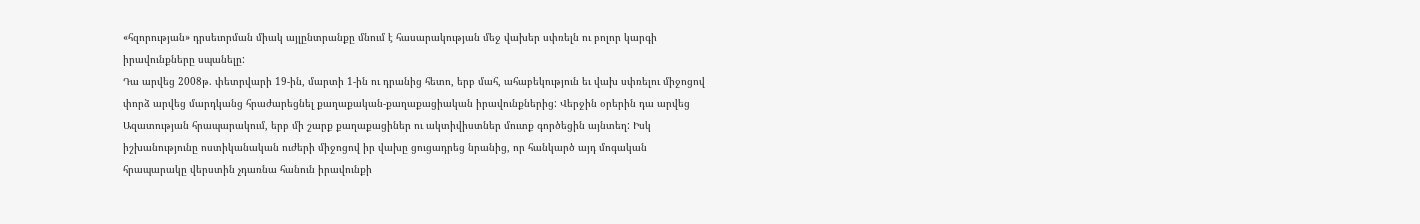«հզորության» դրսեւորման միակ այլընտրանքը մնում է հասարակության մեջ վախեր սփռելն ու բոլոր կարգի իրավունքները սպանելը:
Դա արվեց 2008թ. փետրվարի 19-ին, մարտի 1-ին ու դրանից հետո, երբ մահ, ահաբեկություն եւ վախ սփռելու միջոցով փորձ արվեց մարդկանց հրաժարեցնել քաղաքական-քաղաքացիական իրավունքներից: Վերջին օրերին դա արվեց Ազատության հրապարակում, երբ մի շարք քաղաքացիներ ու ակտիվիստներ մուտք գործեցին այնտեղ: Իսկ իշխանությունը ոստիկանական ուժերի միջոցով իր վախը ցուցադրեց նրանից, որ հանկարծ այդ մոգական հրապարակը վերստին չդառնա հանուն իրավունքի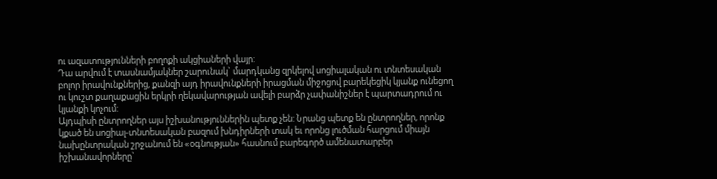ու ազատությունների բողոքի ակցիաների վայր:
Դա արվում է տասնամյակներ շարունակ` մարդկանց զրկելով սոցիալական ու տնտեսական բոլոր իրավունքներից, քանզի այդ իրավունքների իրացման միջոցով բարեկեցիկ կյանք ունեցող ու կուշտ քաղաքացին երկրի ղեկավարության ավելի բարձր չափանիշներ է պարտադրում ու կյանքի կոչում:
Այդպիսի ընտրողներ այս իշխանություններին պետք չեն: Նրանց պետք են ընտրողներ, որոնք կքած են սոցիալ-տնտեսական բազում խնդիրների տակ եւ որոնց լուծման հարցում միայն նախընտրական շրջանում են «օգնության» հասնում բարեգործ ամենատարբեր իշխանավորները`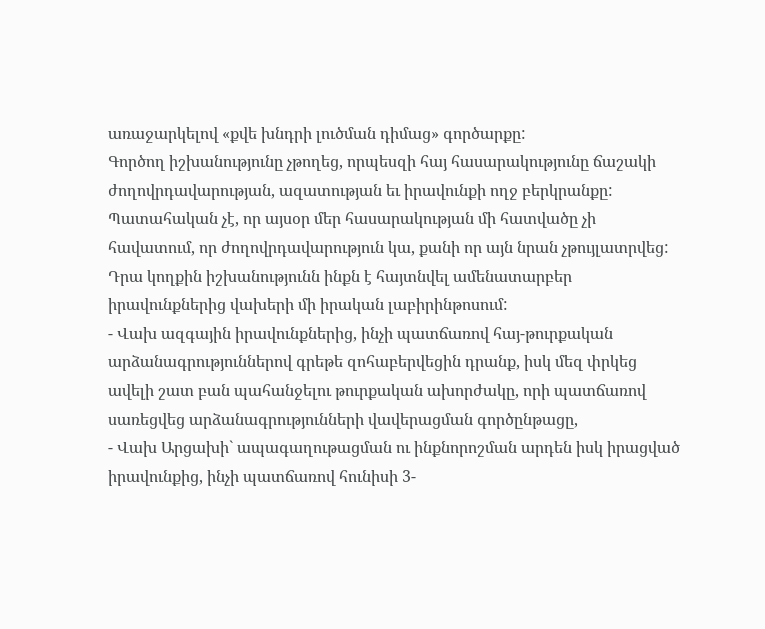առաջարկելով «քվե խնդրի լուծման դիմաց» գործարքը:
Գործող իշխանությունը չթողեց, որպեսզի հայ հասարակությունը ճաշակի ժողովրդավարության, ազատության եւ իրավունքի ողջ բերկրանքը:
Պատահական չէ, որ այսօր մեր հասարակության մի հատվածը չի հավատում, որ ժողովրդավարություն կա, քանի որ այն նրան չթույլատրվեց: Դրա կողքին իշխանությունն ինքն է հայտնվել ամենատարբեր իրավունքներից վախերի մի իրական լաբիրինթոսում:
- Վախ ազգային իրավունքներից, ինչի պատճառով հայ-թուրքական արձանագրություններով գրեթե զոհաբերվեցին դրանք, իսկ մեզ փրկեց ավելի շատ բան պահանջելու թուրքական ախորժակը, որի պատճառով սառեցվեց արձանագրությունների վավերացման գործընթացը,
- Վախ Արցախի` ապագաղութացման ու ինքնորոշման արդեն իսկ իրացված իրավունքից, ինչի պատճառով հունիսի 3-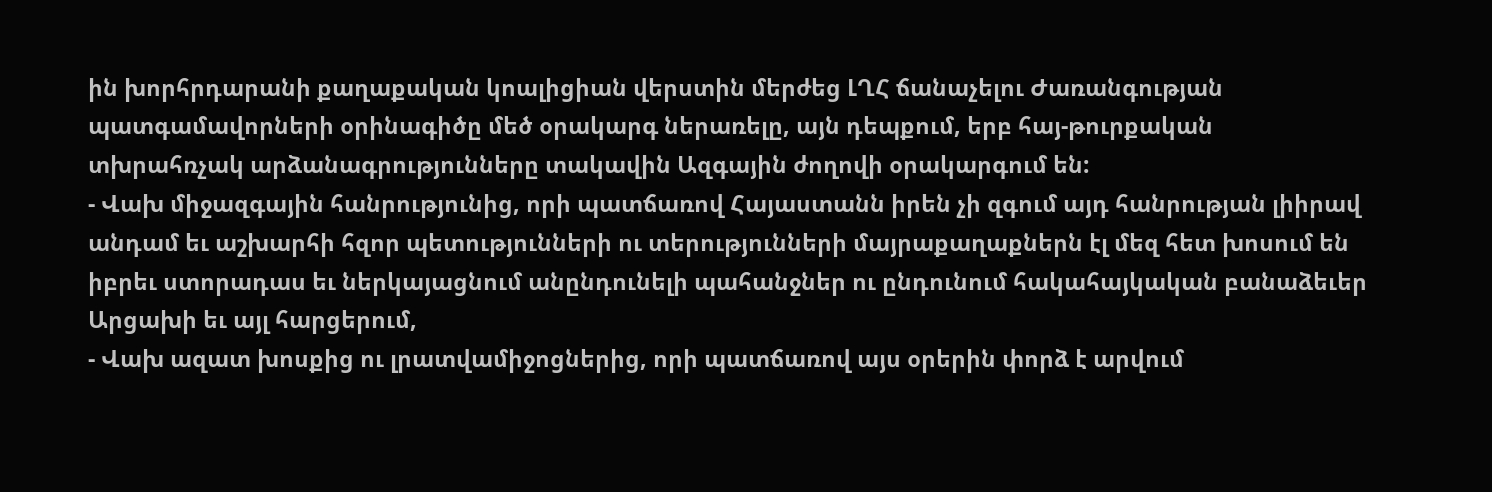ին խորհրդարանի քաղաքական կոալիցիան վերստին մերժեց ԼՂՀ ճանաչելու Ժառանգության պատգամավորների օրինագիծը մեծ օրակարգ ներառելը, այն դեպքում, երբ հայ-թուրքական տխրահռչակ արձանագրությունները տակավին Ազգային ժողովի օրակարգում են:
- Վախ միջազգային հանրությունից, որի պատճառով Հայաստանն իրեն չի զգում այդ հանրության լիիրավ անդամ եւ աշխարհի հզոր պետությունների ու տերությունների մայրաքաղաքներն էլ մեզ հետ խոսում են իբրեւ ստորադաս եւ ներկայացնում անընդունելի պահանջներ ու ընդունում հակահայկական բանաձեւեր Արցախի եւ այլ հարցերում,
- Վախ ազատ խոսքից ու լրատվամիջոցներից, որի պատճառով այս օրերին փորձ է արվում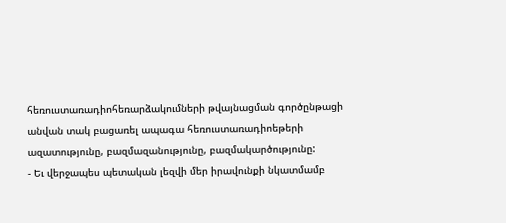հեռուստառադիոհեռարձակումների թվայնացման գործընթացի անվան տակ բացառել ապագա հեռուստառադիոեթերի ազատությունը, բազմազանությունը, բազմակարծությունը:
- Եւ վերջապես պետական լեզվի մեր իրավունքի նկատմամբ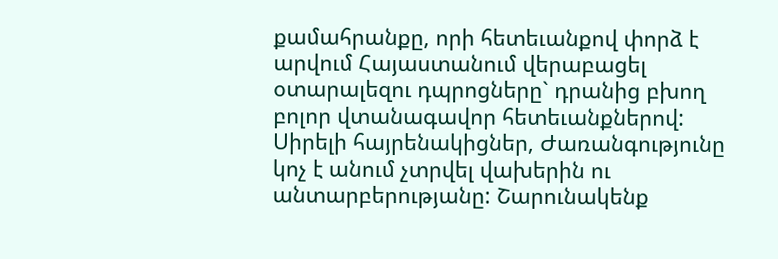քամահրանքը, որի հետեւանքով փորձ է արվում Հայաստանում վերաբացել օտարալեզու դպրոցները` դրանից բխող բոլոր վտանագավոր հետեւանքներով:
Սիրելի հայրենակիցներ, Ժառանգությունը կոչ է անում չտրվել վախերին ու անտարբերությանը: Շարունակենք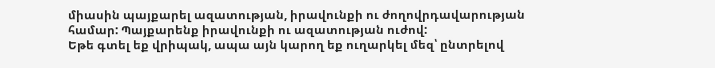միասին պայքարել ազատության, իրավունքի ու ժողովրդավարության համար: Պայքարենք իրավունքի ու ազատության ուժով:
Եթե գտել եք վրիպակ, ապա այն կարող եք ուղարկել մեզ՝ ընտրելով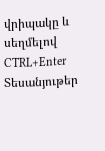վրիպակը և սեղմելով CTRL+Enter
Տեսանյութեր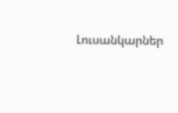Լուսանկարներ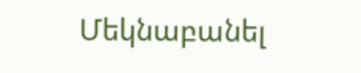Մեկնաբանել